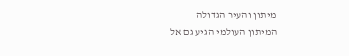מיתון והעיר הגדולה
המיתון העולמי הגיע גם אל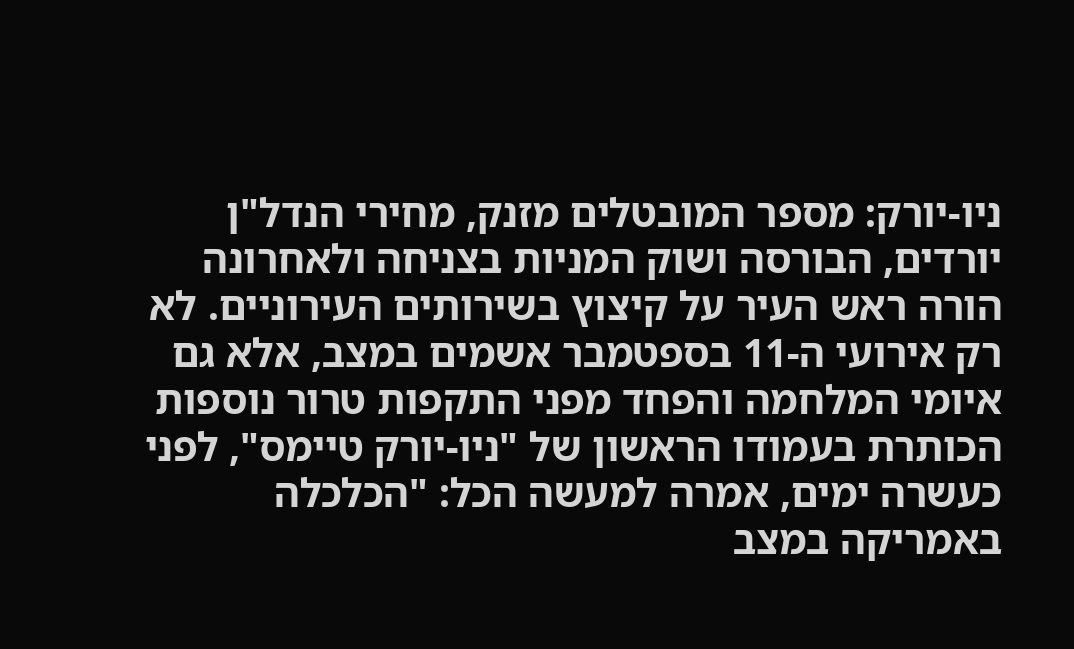ניו-יורק: מספר המובטלים מזנק, מחירי הנדל"ן יורדים, הבורסה ושוק המניות בצניחה ולאחרונה הורה ראש העיר על קיצוץ בשירותים העירוניים. לא רק אירועי ה-11 בספטמבר אשמים במצב, אלא גם איומי המלחמה והפחד מפני התקפות טרור נוספות
הכותרת בעמודו הראשון של "ניו-יורק טיימס", לפני כעשרה ימים, אמרה למעשה הכל: "הכלכלה באמריקה במצב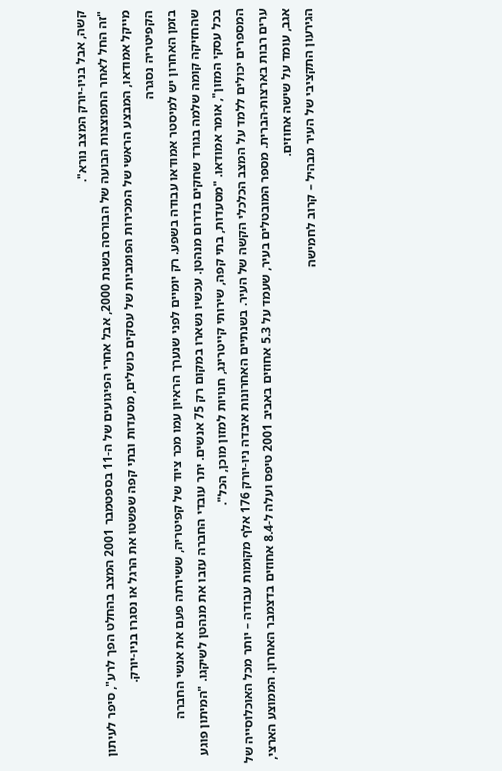קשה, אבל בניו-יורק המצב נורא".
"זה החל לאחר התפוצצות הבועה של הבורסה בשנת 2000, אבל אחרי הפיגועים של ה-11 בספטמבר 2001 המצב בהחלט הפך לרע", סיפר לעיתון מייקל אמודאו, המבצע הראשי של המכירות הפומביות של עסקים כושלים, מסעדות ובתי קפה שפשטו את הרגל או נסגרו בניו-יורק.
הקפיטריה נסגרה
בזמן האחרון יש למיסטר אמודאו עבודה בשפע. רק יומיים לפני שנערך הראיון עמו מכר ציוד של קפיטריה, ששירתה פעם את אנשי החברה שהחזיקה קומה שלמה בגורד שחקים בדרום מנהטן. עכשיו נשארו במקום רק 75 אנשים. יתר עובדי החברה עזבו את מנהטן לשיקגו. "המיתון פוגע בכל עסקי המזון", אומר אמודאו. "מסעדות, בתי קפה, שירותי קייטרינג, חנויות למזון מוכן, הכל".
המספרים יכולים ללמד על המצב הכלכלי הקשה של העיר. בשנתיים האחרונות איבדה ניו-יורק 176 אלף מקומות עבודה – יותר מכל האוכלוסייה של ערים רבות בארצות-הברית. מספר המובטלים בעיר, שעמד על 5.3 אחוזים באביב 2001 טיפס ועלה ל-8.4 אחוזים בדצמבר האחרון. הממוצע הארצי, אגב, עומד על שישה אחוזים.
הגירעון התקציבי של העיר מבהיל – קרוב לחמישה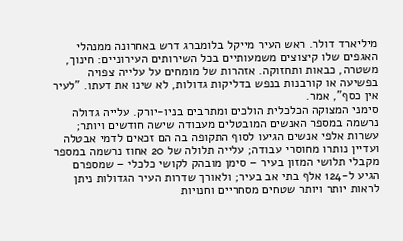מיליארד דולר. ראש העיר מייקל בלומברג דרש באחרונה ממנהלי האגפים שלו קיצוצים משמעותיים בכל השירותים העירוניים: חינוך, משטרה, כבאות ותחזוקה. אזהרות של מומחים על עלייה צפויה בפשיעה או קורבנות בנפש בדליקות גדולות, לא שינו את דעתו. "לעיר אין כסף", אמר.
סימני המצוקה הכלכלית הולכים ומתרבים בניו-יורק. עלייה גדולה נרשמה במספר האנשים המובטלים מעבודה שישה חודשים ויותר; עשרות אלפי אנשים הגיעו לסוף התקופה בה הם זכאים לדמי אבטלה ועדיין נותרו מחוסרי עבודה; עלייה תלולה של 20 אחוז נרשמה במספר מקבלי תלושי המזון בעיר – סימן מובהק לקושי כלכלי – שמספרם הגיע ל-124 אלף בתי אב בעיר; ולאורך שדרות העיר הגדולות ניתן לראות יותר ויותר שטחים מסחריים וחנויות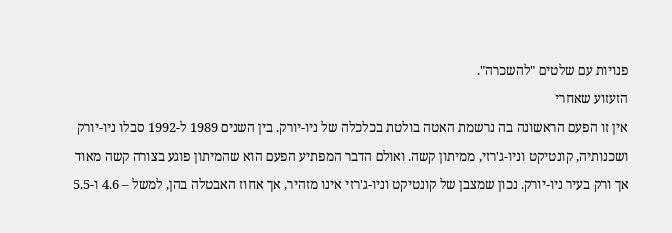פנויות עם שלטים "להשכרה".
הזעזוע שאחרי
אין זו הפעם הראשונה בה נרשמת האטה בולטת בכלכלה של ניו-יורק. בין השנים 1989 ל-1992 סבלו ניו-יורק ושכנותיה, קונטיקט וניו-ג'רזי, ממיתון קשה. ואולם הדבר המפתיע הפעם הוא שהמיתון פוגע בצורה קשה מאוד אך ורק בעיר ניו-יורק. נכון שמצבן של קונטיקט וניו-ג'רזי אינו מזהיר, אך אחוז האבטלה בהן, למשל – 4.6 ו-5.5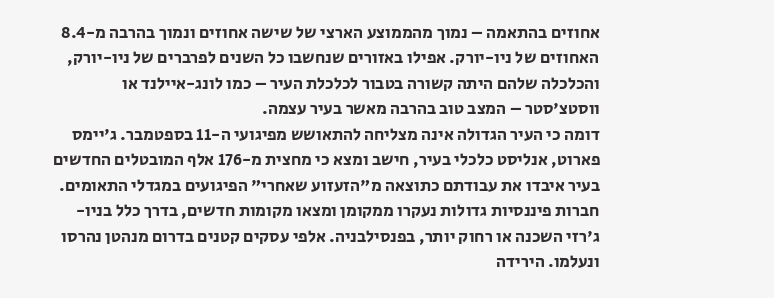אחוזים בהתאמה – נמוך מהממוצע הארצי של שישה אחוזים ונמוך בהרבה מ-8.4 האחוזים של ניו-יורק. אפילו באזורים שנחשבו כל השנים לפרברים של ניו-יורק, והכלכלה שלהם היתה קשורה בטבור לכלכלת העיר – כמו לונג-איילנד או ווסטצ'סטר – המצב טוב בהרבה מאשר בעיר עצמה.
דומה כי העיר הגדולה אינה מצליחה להתאושש מפיגועי ה-11 בספטמבר. ג'יימס פארוט, אנליסט כלכלי בעיר, חישב ומצא כי מחצית מ-176 אלף המובטלים החדשים בעיר איבדו את עבודתם כתוצאה מ"הזעזוע שאחרי" הפיגועים במגדלי התאומים.
חברות פיננסיות גדולות נעקרו ממקומן ומצאו מקומות חדשים, בדרך כלל בניו-ג'רזי השכנה או רחוק יותר, בפנסילבניה. אלפי עסקים קטנים בדרום מנהטן נהרסו ונעלמו. הירידה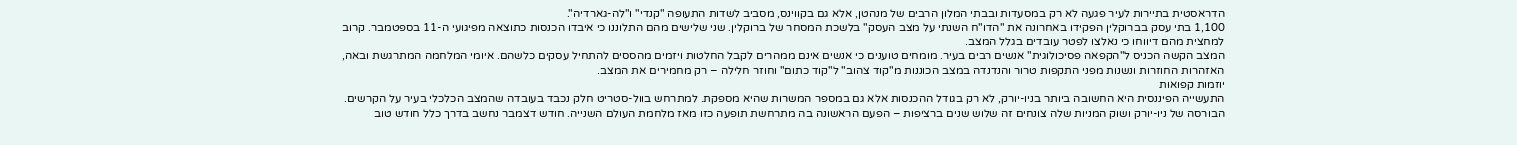הדראסטית בתיירות לעיר פגעה לא רק במסעדות ובבתי המלון הרבים של מנהטן, אלא גם בקווינס, מסביב לשדות התעופה "קנדי" ו"לה-גארדיה".
1,100 בתי עסק בברוקלין הפקידו באחרונה את "הדו"ח השנתי על מצב העסק" בלשכת המסחר של ברוקלין. שני שלישים מהם התלוננו כי איבדו הכנסות כתוצאה מפיגועי ה-11 בספטמבר. קרוב למחצית מהם דיווחו כי נאלצו לפטר עובדים בגלל המצב.
המצב הקשה הכניס ל"הקפאה פסיכולוגית" אנשים רבים בעיר. מומחים טוענים כי אנשים אינם ממהרים לקבל החלטות ויזמים מהססים להתחיל עסקים כלשהם. איומי המלחמה המתרגשת ובאה, האזהרות החוזרות ונשנות מפני התקפות טרור והנדנדה במצב הכוננות מ"קוד צהוב" ל"קוד כתום" וחוזר חלילה – רק מחמירים את המצב.
יוזמות קפואות
התעשייה הפיננסית היא החשובה ביותר בניו-יורק, לא רק בגודל ההכנסות אלא גם במספר המשרות שהיא מספקת. למתרחש בוול-סטריט חלק נכבד בעובדה שהמצב הכלכלי בעיר על הקרשים. הבורסה של ניו-יורק ושוק המניות שלה צונחים זה שלוש שנים ברציפות – הפעם הראשונה בה מתרחשת תופעה כזו מאז מלחמת העולם השנייה. חודש דצמבר נחשב בדרך כלל חודש טוב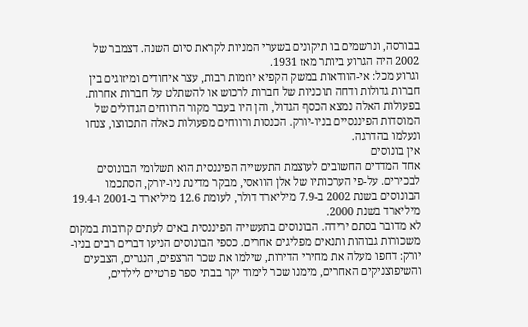בבורסה, ונרשמים בו תיקונים בשערי המניות לקראת סיום השנה. דצמבר של 2002 היה הגרוע ביותר מאז 1931.
וגרוע מכל: אי-הוודאות במשק הקפיא יוזמות רבות, עצר איחודים ומיזוגים בין חברות גדולות ודחה תוכניות של חברות לרכוש או להשתלט על חברות אחרות. בפעולות האלה נמצא הכסף הגדול, והן היו בעבר מקור הרווחים הגדולים של המוסדות הפיננסיים בניו-יורק. הכנסות ורווחים מפעולות כאלה התכווצו, צנחו ונעלמו בהדרגה.
אין בונוסים
אחד המדדים החשובים לעוצמת התעשייה הפיננסית הוא תשלומי הבונוסים לבכירים. על-פי הערכותיו של אלן הוואסי, מבקר מדינת ניו-יורק, הסתכמו הבונוסים בשנת 2002 ב-7.9 מיליארד דולר, לעומת 12.6 מיליארד ב-2001 ו-19.4 מיליארד בשנת 2000.
לא מדובר בסתם ירידה. הבונוסים בתעשייה הפיננסית באים לעתים קרובות במקום משכורות גבוהות ותנאים מפליגים אחרים. כספי הבונוסים הניעו דברים רבים בניו-יורק: דחפו מעלה את מחירי הדירות, שילמו את שכר הרצפים, הנגרים, הצבעים והשיפוצניקים האחרים, מימנו שכר לימוד יקר בבתי ספר פרטיים לילדים,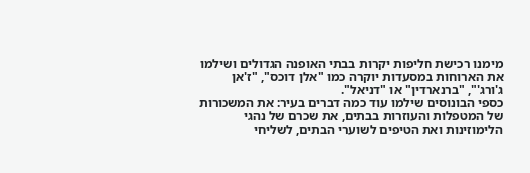מימנו רכישת חליפות יקרות בבתי האופנה הגדולים ושילמו את הארוחות במסעדות יוקרה כמו "אלן דוכס", "ז'אן ג'ורג'", "ברנארדין" או "דניאל".
כספי הבונוסים שילמו עוד כמה דברים בעיר: את המשכורות של המטפלות והעוזרות בבתים, את שכרם של נהגי הלימוזינות ואת הטיפים לשוערי הבתים, לשליחי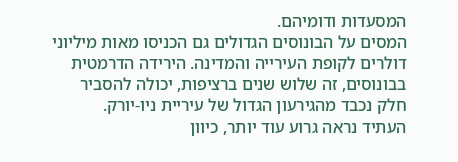המסעדות ודומיהם.
המסים על הבונוסים הגדולים גם הכניסו מאות מיליוני דולרים לקופת העירייה והמדינה. הירידה הדרמטית בבונוסים, זה שלוש שנים ברציפות, יכולה להסביר חלק נכבד מהגירעון הגדול של עיריית ניו-יורק.
העתיד נראה גרוע עוד יותר, כיוון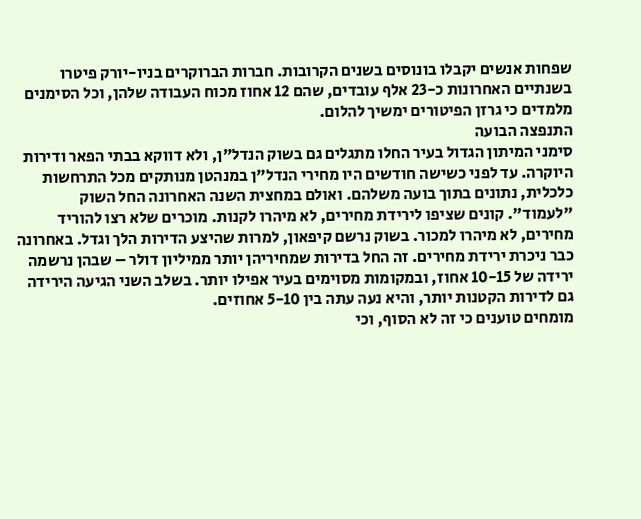שפחות אנשים יקבלו בונוסים בשנים הקרובות. חברות הברוקרים בניו-יורק פיטרו בשנתיים האחרונות כ-23 אלף עובדים, שהם 12 אחוז מכוח העבודה שלהן, וכל הסימנים מלמדים כי גרזן הפיטורים ימשיך להלום.
התנפצה הבועה
סימני המיתון הגדול בעיר החלו מתגלים גם בשוק הנדל"ן, ולא דווקא בבתי הפאר ודירות היוקרה. עד לפני כשישה חודשים היו מחירי הנדל"ן במנהטן מנותקים מכל התרחשות כלכלית, נתונים בתוך בועה משלהם. ואולם במחצית השנה האחרונה החל השוק "לעמוד". קונים שציפו לירידת מחירים, לא מיהרו לקנות. מוכרים שלא רצו להוריד מחירים, לא מיהרו למכור. בשוק נרשם קיפאון, למרות שהיצע הדירות הלך וגדל. באחרונה כבר ניכרת ירידת מחירים. זה החל בדירות שמחיריהן יותר ממיליון דולר – שבהן נרשמה ירידה של 10-15 אחוז, ובמקומות מסוימים בעיר אפילו יותר. בשלב השני הגיעה הירידה גם לדירות הקטנות יותר, והיא נעה עתה בין 5-10 אחוזים.
מומחים טוענים כי זה לא הסוף, וכי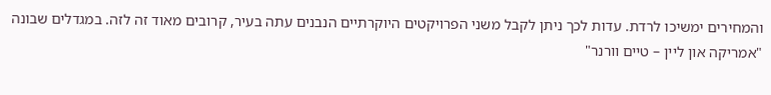והמחירים ימשיכו לרדת. עדות לכך ניתן לקבל משני הפרויקטים היוקרתיים הנבנים עתה בעיר, קרובים מאוד זה לזה. במגדלים שבונה "אמריקה און ליין – טיים וורנר"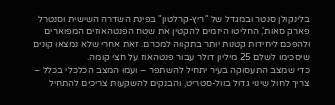בלינקולן סנטר ובמגדל של "ריץ-קרלטון" בפינת השדרה השישית וסנטרל פארק סאות', החליטו היזמים להקטין את שטח הפנטהאוזים המפוארים ולהפכם ליחידות קטנות יותר בתקווה למכרם. זאת אחרי שלא נמצאו קונים שיסכימו לשלם 25 מיליון דולר עבור פנטהאוז על חצי קומה.
כדי שמצב התעסוקה בעיר יתחיל להשתפר – ועמו המצב הכלכלי בכלל – צריך לחול שינוי גדול בוול-סטריט, והבנקים להשקעות צריכים להתחיל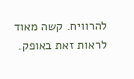להרוויח. קשה מאוד לראות זאת באופק.